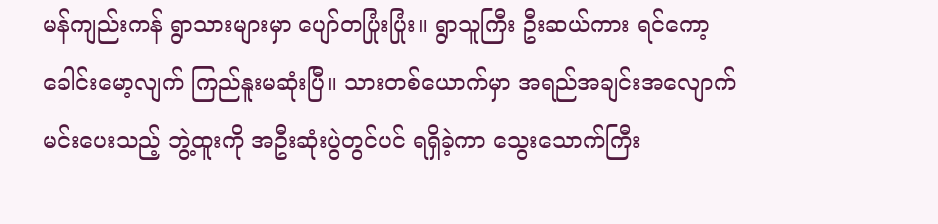မန်ကျည်းကန် ရွာသားများမှာ ပျော်တပြုံးပြုံး။ ရွာသူကြီး ဦးဆယ်ကား ရင်ကော့ခေါင်းမော့လျက် ကြည်နူးမဆုံးပြီ။ သားတစ်ယောက်မှာ အရည်အချင်းအလျောက် မင်းပေးသည့် ဘွဲ့ထူးကို အဦးဆုံးပွဲတွင်ပင် ရရှိခဲ့ကာ သွေးသောက်ကြီး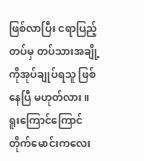ဖြစ်လာပြီး ငရာပြည့်တပ်မှ တပ်သားအချို့ကိုအုပ်ချုပ်ရသူ ဖြစ်နေပြီ မဟုတ်လား။
ရူးကြောင်ကြောင် တိုက်မောင်းကလေး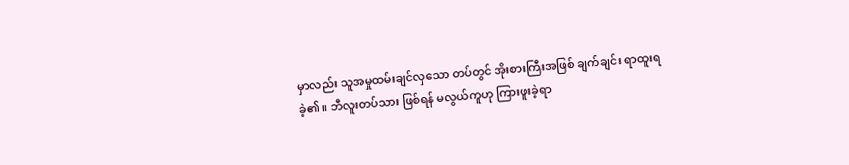မှာလည်း သူအမှုထမ်းချင်လှသော တပ်တွင် အိုးစားကြီးအဖြစ် ချက်ချင်း ရာထူးရခဲ့၏ ။ ဘီလူးတပ်သား ဖြစ်ရန် မလွယ်ကူဟု ကြားဖူးခဲ့ရာ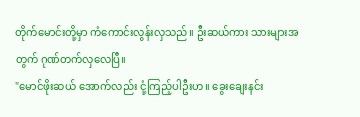တိုက်မောင်းတို့မှာ ကံကောင်းလွန်းလှသည်။ ဦးဆယ်ကား သားများအတွက် ဂုဏ်တက်လှလေပြီ။
"မောင်ဖိုးဆယ် အောက်လည်း ငုံ့ကြည့်ပါဦးဟ။ ခွေးချေးနင်း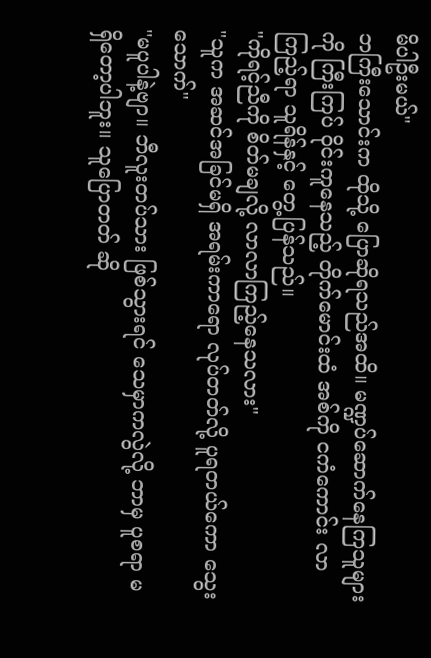မိပါဦးမယ်"
ဘကြီးသောင်းက ထိုသို့ ပြောဆိုရသည်အထိ။ မဏ္ဍပ်ဆောက်နေကြသူများကို ကြီးကြပ် ဝိုင်းကူနေသည့် တိုက်မောင်းထံ အစ်ကို ငကံကောင်း လာကြည့်ရာ သူရိန်နှင့် တွေ့ပြန်သည်။
"ကိုရင့်ညီကို စိတ်မချလို့ လာလာကြည့်နေသလား"
"သူက အဆင်အခြင်မရှိ အရမ်းကာရော လုပ်တတ်လို့ ပူရတယ်ကော သွေးသောက်"
''မပူပါနဲ့ဗျာ။ ဘီလူးတပ်သား ဖြစ်သွားရင် သေမှာကလွဲလို့ ဘာမှ ပူစရာ မရှိတော့ပါဘူး။ သူပြောတတ် ဆို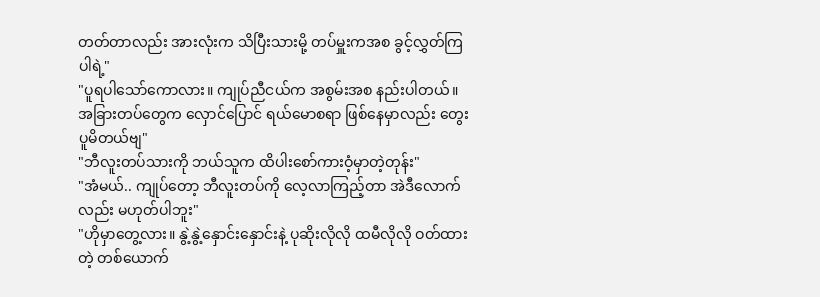တတ်တာလည်း အားလုံးက သိပြီးသားမို့ တပ်မှူးကအစ ခွင့်လွှတ်ကြပါရဲ့"
"ပူရပါသော်ကောလား။ ကျုပ်ညီငယ်က အစွမ်းအစ နည်းပါတယ်။ အခြားတပ်တွေက လှောင်ပြောင် ရယ်မောစရာ ဖြစ်နေမှာလည်း တွေးပူမိတယ်ဗျ"
"ဘီလူးတပ်သားကို ဘယ်သူက ထိပါးစော်ကားဝံ့မှာတဲ့တုန်း"
"အံမယ်.. ကျုပ်တော့ ဘီလူးတပ်ကို လေ့လာကြည့်တာ အဲဒီလောက်လည်း မဟုတ်ပါဘူး"
"ဟိုမှာတွေ့လား။ နွဲ့နွဲ့နှောင်းနှောင်းနဲ့ ပုဆိုးလိုလို ထမီလိုလို ဝတ်ထားတဲ့ တစ်ယောက်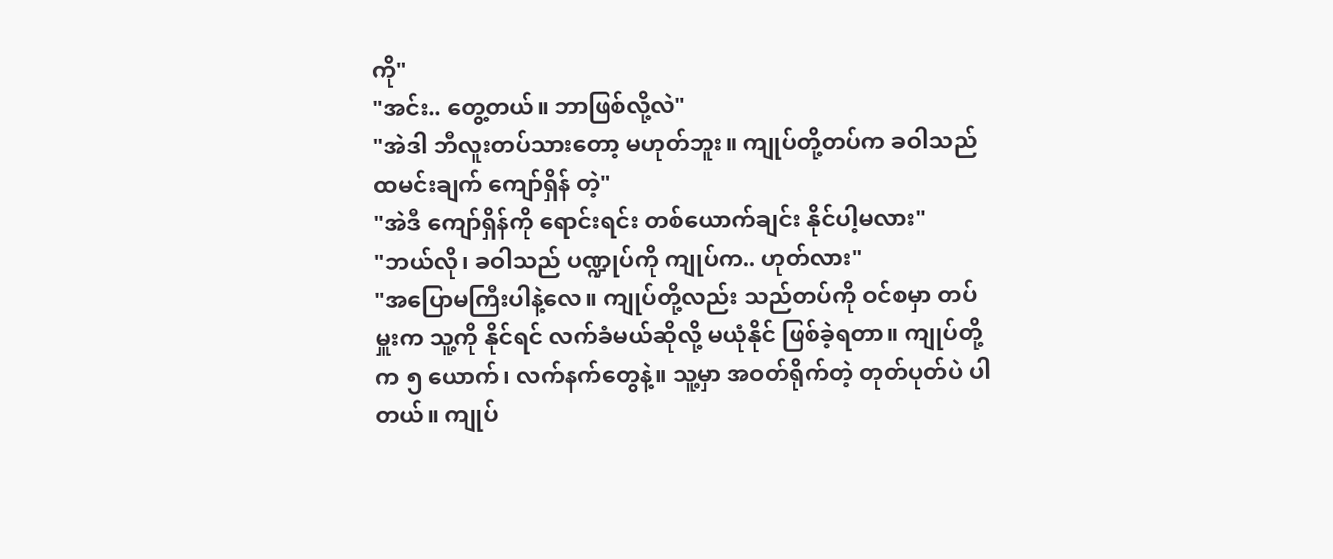ကို"
"အင်း.. တွေ့တယ်။ ဘာဖြစ်လို့လဲ"
"အဲဒါ ဘီလူးတပ်သားတော့ မဟုတ်ဘူး။ ကျုပ်တို့တပ်က ခဝါသည် ထမင်းချက် ကျော်ရှိန် တဲ့"
"အဲဒီ ကျော်ရှိန်ကို ရောင်းရင်း တစ်ယောက်ချင်း နိုင်ပါ့မလား"
"ဘယ်လို၊ ခဝါသည် ပဏ္ဍုပ်ကို ကျုပ်က.. ဟုတ်လား"
"အပြောမကြီးပါနဲ့လေ။ ကျုပ်တို့လည်း သည်တပ်ကို ဝင်စမှာ တပ်မှူးက သူ့ကို နိုင်ရင် လက်ခံမယ်ဆိုလို့ မယုံနိုင် ဖြစ်ခဲ့ရတာ။ ကျုပ်တို့က ၅ ယောက်၊ လက်နက်တွေနဲ့။ သူ့မှာ အဝတ်ရိုက်တဲ့ တုတ်ပုတ်ပဲ ပါတယ်။ ကျုပ်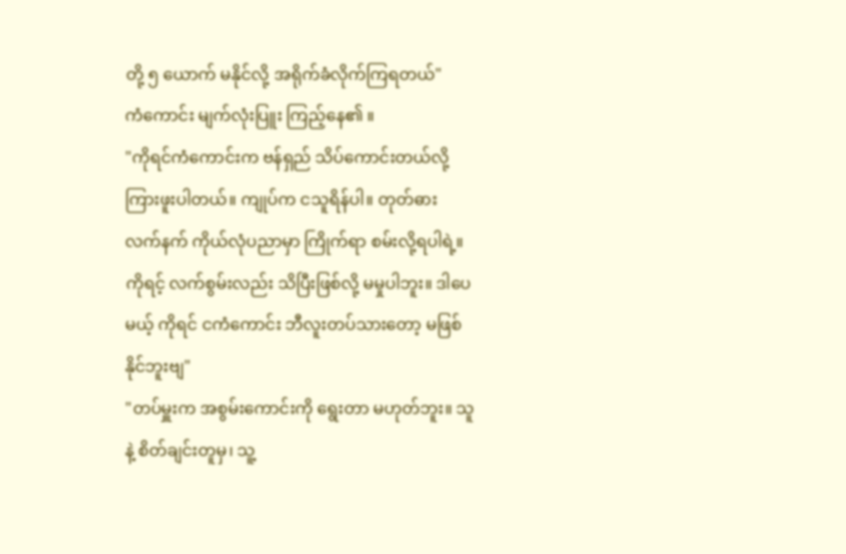တို့ ၅ ယောက် မနိုင်လို့ အရိုက်ခံလိုက်ကြရတယ်"
ကံကောင်း မျက်လုံးပြူး ကြည့်နေ၏ ။
"ကိုရင်ကံကောင်းက ဗန်ရှည် သိပ်ကောင်းတယ်လို့ ကြားဖူးပါတယ်။ ကျုပ်က ငသူရိန်ပါ။ တုတ်ဓား လက်နက် ကိုယ်လုံပညာမှာ ကြိုက်ရာ စမ်းလို့ရပါရဲ့။ ကိုရင့် လက်စွမ်းလည်း သိပြီးဖြစ်လို့ မမှုပါဘူး။ ဒါပေမယ့် ကိုရင် ငကံကောင်း ဘီလူးတပ်သားတော့ မဖြစ်နိုင်ဘူးဗျ"
"တပ်မှူးက အစွမ်းကောင်းကို ရွေးတာ မဟုတ်ဘူး။ သူနဲ့ စိတ်ချင်းတူမှ၊ သူ့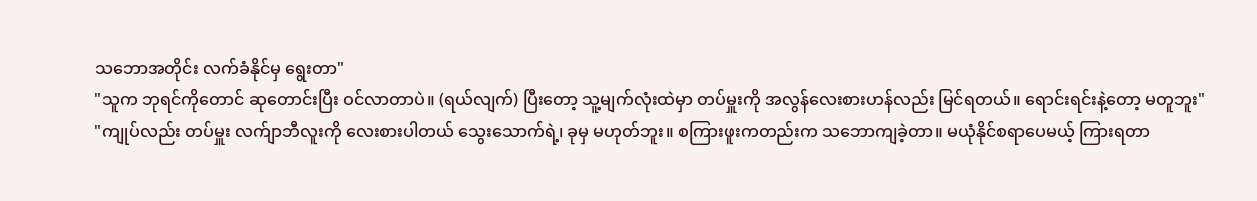သဘောအတိုင်း လက်ခံနိုင်မှ ရွေးတာ"
"သူက ဘုရင်ကိုတောင် ဆုတောင်းပြီး ဝင်လာတာပဲ။ (ရယ်လျက်) ပြီးတော့ သူ့မျက်လုံးထဲမှာ တပ်မှူးကို အလွန်လေးစားဟန်လည်း မြင်ရတယ်။ ရောင်းရင်းနဲ့တော့ မတူဘူး"
"ကျုပ်လည်း တပ်မှူး လက်ျာဘီလူးကို လေးစားပါတယ် သွေးသောက်ရဲ့၊ ခုမှ မဟုတ်ဘူး။ စကြားဖူးကတည်းက သဘောကျခဲ့တာ။ မယုံနိုင်စရာပေမယ့် ကြားရတာ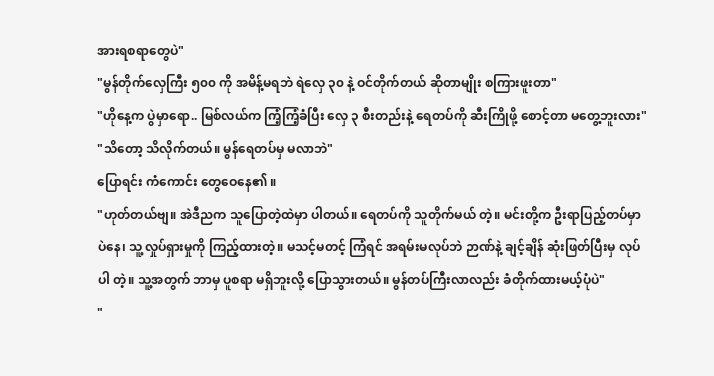အားရစရာတွေပဲ"
"မွန်တိုက်လှေကြီး ၅၀၀ ကို အမိန့်မရဘဲ ရဲလှေ ၃၀ နဲ့ ဝင်တိုက်တယ် ဆိုတာမျိုး စကြားဖူးတာ"
"ဟိုနေ့က ပွဲမှာရော.. မြစ်လယ်က ကြံ့ကြံ့ခံပြီး လှေ ၃ စီးတည်းနဲ့ ရေတပ်ကို ဆီးကြိုဖို့ စောင့်တာ မတွေ့ဘူးလား"
"သိတော့ သိလိုက်တယ်။ မွန်ရေတပ်မှ မလာဘဲ"
ပြောရင်း ကံကောင်း တွေဝေနေ၏ ။
"ဟုတ်တယ်ဗျ။ အဲဒီညက သူပြောတဲ့ထဲမှာ ပါတယ်။ ရေတပ်ကို သူတိုက်မယ် တဲ့။ မင်းတို့က ဦးရာပြည့်တပ်မှာပဲနေ၊ သူ့လှုပ်ရှားမှုကို ကြည့်ထားတဲ့။ မသင့်မတင့် ကြံရင် အရမ်းမလုပ်ဘဲ ဉာဏ်နဲ့ ချင့်ချိန် ဆုံးဖြတ်ပြီးမှ လုပ်ပါ တဲ့။ သူ့အတွက် ဘာမှ ပူစရာ မရှိဘူးလို့ ပြောသွားတယ်။ မွန်တပ်ကြီးလာလည်း ခံတိုက်ထားမယ့်ပုံပဲ"
"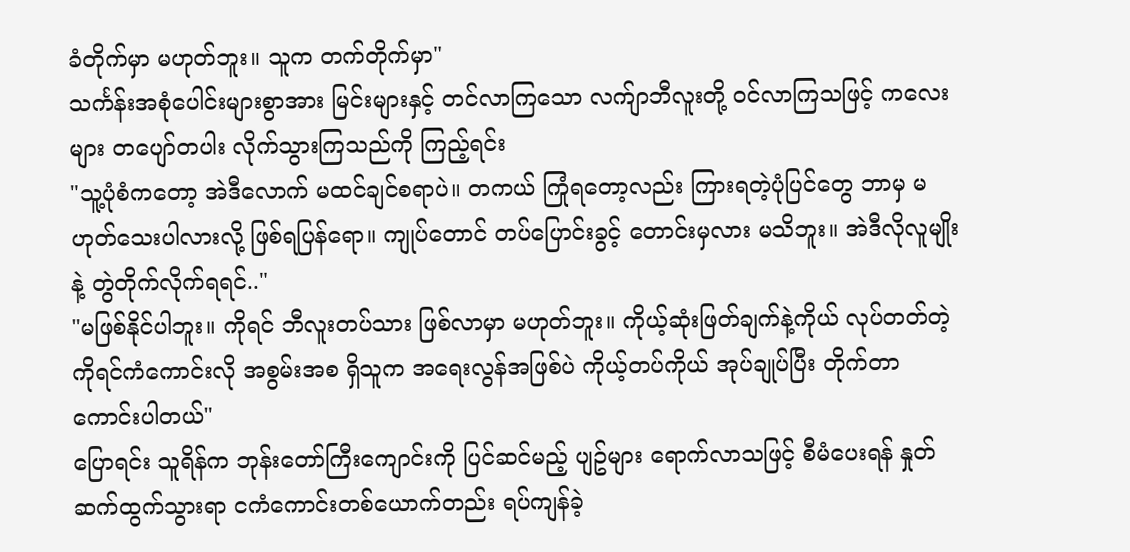ခံတိုက်မှာ မဟုတ်ဘူး။ သူက တက်တိုက်မှာ"
သင်္ကန်းအစုံပေါင်းများစွာအား မြင်းများနှင့် တင်လာကြသော လက်ျာဘီလူးတို့ ဝင်လာကြသဖြင့် ကလေးများ တပျော်တပါး လိုက်သွားကြသည်ကို ကြည့်ရင်း
"သူ့ပုံစံကတော့ အဲဒီလောက် မထင်ချင်စရာပဲ။ တကယ် ကြုံရတော့လည်း ကြားရတဲ့ပုံပြင်တွေ ဘာမှ မဟုတ်သေးပါလားလို့ ဖြစ်ရပြန်ရော။ ကျုပ်တောင် တပ်ပြောင်းခွင့် တောင်းမှလား မသိဘူး။ အဲဒီလိုလူမျိုးနဲ့ တွဲတိုက်လိုက်ရရင်.."
"မဖြစ်နိုင်ပါဘူး။ ကိုရင် ဘီလူးတပ်သား ဖြစ်လာမှာ မဟုတ်ဘူး။ ကိုယ့်ဆုံးဖြတ်ချက်နဲ့ကိုယ် လုပ်တတ်တဲ့ ကိုရင်ကံကောင်းလို အစွမ်းအစ ရှိသူက အရေးလွန်အဖြစ်ပဲ ကိုယ့်တပ်ကိုယ် အုပ်ချုပ်ပြီး တိုက်တာ ကောင်းပါတယ်"
ပြောရင်း သူရိန်က ဘုန်းတော်ကြီးကျောင်းကို ပြင်ဆင်မည့် ပျဥ်များ ရောက်လာသဖြင့် စီမံပေးရန် နှုတ်ဆက်ထွက်သွားရာ ငကံကောင်းတစ်ယောက်တည်း ရပ်ကျန်ခဲ့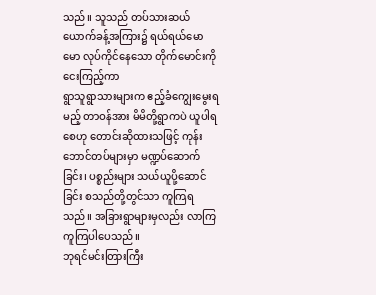သည်။ သူသည် တပ်သားဆယ်ယောက်ခန့်အကြား၌ ရယ်ရယ်မောမော လုပ်ကိုင်နေသော တိုက်မောင်းကို ငေးကြည့်ကာ
ရွာသူရွာသားများက ဧည့်ခံကျွေးမွေးရမည့် တာဝန်အား မိမိတို့ရွာကပဲ ယူပါရစေဟု တောင်းဆိုထားသဖြင့် ကုန်းဘောင်တပ်များမှာ မဏ္ဍပ်ဆောက်ခြင်း၊ ပစ္စည်းများ သယ်ယူပို့ဆောင်ခြင်း စသည်တို့တွင်သာ ကူကြရသည်။ အခြားရွာများမှလည်း လာကြ ကူကြပါပေသည်။
ဘုရင်မင်းတြားကြီး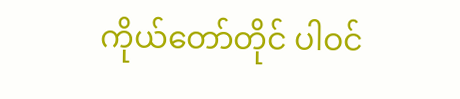ကိုယ်တော်တိုင် ပါဝင်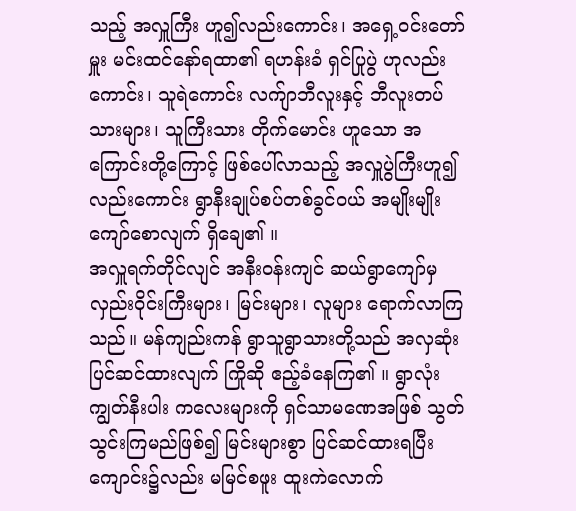သည့် အလှူကြီး ဟူ၍လည်းကောင်း၊ အရှေ့ဝင်းတော်မှူး မင်းထင်နော်ရထာ၏ ရဟန်းခံ ရှင်ပြုပွဲ ဟုလည်းကောင်း၊ သူရဲကောင်း လက်ျာဘီလူးနှင့် ဘီလူးတပ်သားများ၊ သူကြီးသား တိုက်မောင်း ဟူသော အကြောင်းတို့ကြောင့် ဖြစ်ပေါ်လာသည့် အလှူပွဲကြီးဟူ၍လည်းကောင်း ရွာနီးချုပ်စပ်တစ်ခွင်ဝယ် အမျိုးမျိုး ကျော်စောလျက် ရှိချေ၏ ။
အလှူရက်တိုင်လျင် အနီးဝန်းကျင် ဆယ်ရွာကျော်မှ လှည်းဝိုင်းကြီးများ၊ မြင်းများ၊ လူများ ရောက်လာကြသည်။ မန်ကျည်းကန် ရွာသူရွာသားတို့သည် အလှဆုံး ပြင်ဆင်ထားလျက် ကြိုဆို ဧည့်ခံနေကြ၏ ။ ရွာလုံးကျွတ်နီးပါး ကလေးများကို ရှင်သာမဏေအဖြစ် သွတ်သွင်းကြမည်ဖြစ်၍ မြင်းများစွာ ပြင်ဆင်ထားရပြီး ကျောင်း၌လည်း မမြင်စဖူး ထူးကဲလောက်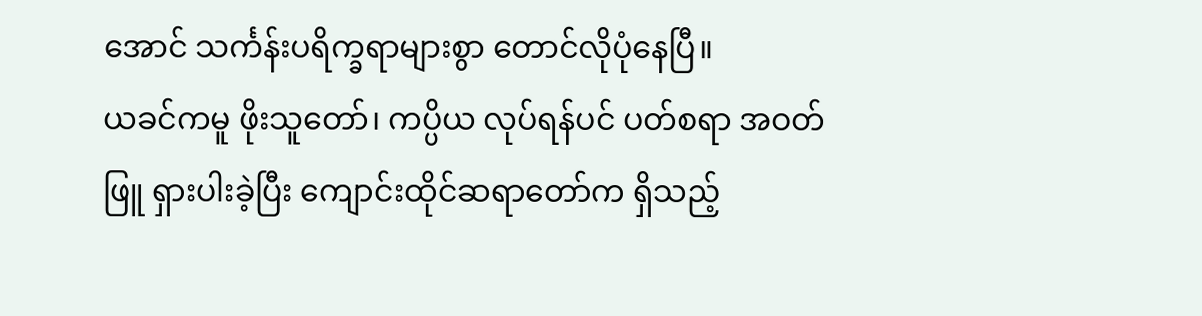အောင် သင်္ကန်းပရိက္ခရာများစွာ တောင်လိုပုံနေပြီ။
ယခင်ကမူ ဖိုးသူတော်၊ ကပ္ပိယ လုပ်ရန်ပင် ပတ်စရာ အဝတ်ဖြူ ရှားပါးခဲ့ပြီး ကျောင်းထိုင်ဆရာတော်က ရှိသည့်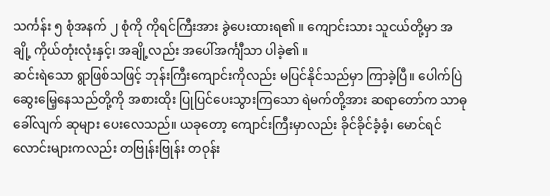သင်္ကန်း ၅ စုံအနက် ၂ စုံကို ကိုရင်ကြီးအား ခွဲပေးထားရ၏ ။ ကျောင်းသား သူငယ်တို့မှာ အချို့ ကိုယ်တုံးလုံးနှင့်၊ အချို့လည်း အပေါ်အင်္ကျီသာ ပါခဲ့၏ ။
ဆင်းရဲသော ရွာဖြစ်သဖြင့် ဘုန်းကြီးကျောင်းကိုလည်း မပြင်နိုင်သည်မှာ ကြာခဲ့ပြီ။ ပေါက်ပြဲ ဆွေးမြေ့နေသည်တို့ကို အစားထိုး ပြုပြင်ပေးသွားကြသော ရဲမက်တို့အား ဆရာတော်က သာဓုခေါ်လျက် ဆုများ ပေးလေသည်။ ယခုတော့ ကျောင်းကြီးမှာလည်း ခိုင်ခိုင်ခံ့ခံ့၊ မောင်ရင်လောင်းများကလည်း တဗြုန်းဗြုန်း တဝုန်း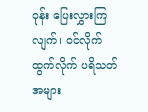ဝုန်း ပြေးလွှားကြလျက်၊ ဝင်လိုက် ထွက်လိုက် ပရိသတ်အများ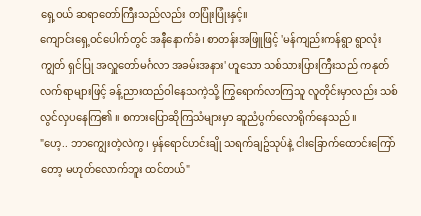ရှေ့ဝယ် ဆရာတော်ကြီးသည်လည်း တပြုံးပြုံးနှင့်။
ကျောင်းရှေ့ဝင်ပေါက်တွင် အနီနောက်ခံ၊ စာတန်းအဖြူဖြင့် 'မန်ကျည်းကန်ရွာ ရွာလုံးကျွတ် ရှင်ပြု အလှူတော်မင်္ဂလာ အခမ်းအနား' ဟူသော သစ်သားပြားကြီးသည် ကနုတ်လက်ရာများဖြင့် ခန့်ညားထည်ဝါနေသကဲ့သို့ ကြွရောက်လာကြသူ လူတိုင်းမှာလည်း သစ်လွင်လှပနေကြ၏ ။ စကားပြောဆိုကြသံများမှာ ဆူညံပွက်လောရိုက်နေသည်။
"ဟေ့.. ဘာကျွေးတဲ့လဲကွ၊ မှန်ရောင်ဟင်းချို သရက်ချဥ်သုပ်နဲ့ ငါးခြောက်ထောင်းကြော်တော့ မဟုတ်လောက်ဘူး ထင်တယ်"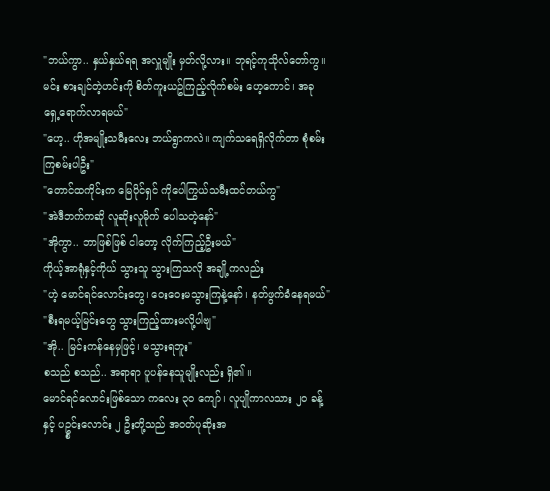"ဘယ်ကွာ.. နှယ်နှယ်ရရ အလှူမျိုး မှတ်လို့လား။ ဘုရင့်ကုသိုလ်တော်ကွ။ မင်း စားချင်တဲ့ဟင်းကို စိတ်ကူးယဥ်ကြည့်လိုက်စမ်း ဟေ့ကောင်၊ အခု ရှေ့ရောက်လာရမယ်"
"ဟေ့.. ဟိုအမျိုးသမီးလေး ဘယ်ရွာကလဲ။ ကျက်သရေရှိလိုက်တာ စုံစမ်းကြစမ်းပါဦး"
"တောင်ထကိုင်းက မြေပိုင်ရှင် ကိုပေါကြွယ်သမီးထင်တယ်ကွ"
"အဲဒီဘက်ကဆို လူဆိုးလူမိုက် ပေါသတဲ့နော်"
"အိုကွာ.. ဘာဖြစ်ဖြစ် ငါတော့ လိုက်ကြည့်ဦးမယ်"
ကိုယ့်အာရုံနှင့်ကိုယ် သွားသူ သွားကြသလို အချို့ကလည်း
"ဟဲ့ မောင်ရင်လောင်းတွေ၊ ဝေးဝေးမသွားကြနဲ့နော်၊ နတ်ဖွက်ခံနေရမယ်"
"စီးရမယ့်မြင်းတွေ သွားကြည့်ထားမလို့ပါဗျ"
"အို.. မြင်းကန်နေမှဖြင့်၊ မသွားရဘူး"
စသည် စသည်.. အရာရာ ပူပန်နေသူမျိုးလည်း ရှိ၏ ။
မောင်ရင်လောင်းဖြစ်သော ကလေး ၃၀ ကျော်၊ လူပျိုကာလသား ၂၀ ခန့်နှင့် ပဥ္စင်းလောင်း ၂ ဦးတို့သည် အဝတ်ပုဆိုးအ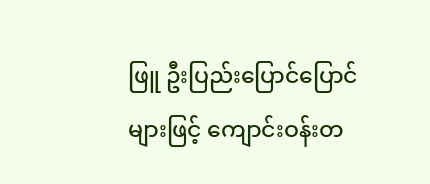ဖြူ ဦးပြည်းပြောင်ပြောင်များဖြင့် ကျောင်းဝန်းတ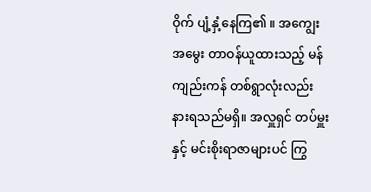ဝိုက် ပျံ့နှံ့နေကြ၏ ။ အကျွေးအမွေး တာဝန်ယူထားသည့် မန်ကျည်းကန် တစ်ရွာလုံးလည်း နားရသည်မရှိ။ အလှူရှင် တပ်မှူးနှင့် မင်းစိုးရာဇာများပင် ကြွ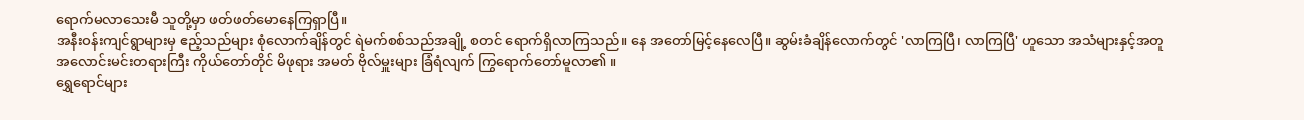ရောက်မလာသေးမီ သူတို့မှာ ဖတ်ဖတ်မောနေကြရှာပြီ။
အနီးဝန်းကျင်ရွာများမှ ဧည့်သည်များ စုံလောက်ချိန်တွင် ရဲမက်စစ်သည်အချို့ စတင် ရောက်ရှိလာကြသည်။ နေ အတော်မြင့်နေလေပြီ။ ဆွမ်းခံချိန်လောက်တွင် 'လာကြပြီ၊ လာကြပြီ' ဟူသော အသံများနှင့်အတူ အလောင်းမင်းတရားကြီး ကိုယ်တော်တိုင် မိဖုရား အမတ် ဗိုလ်မှူးများ ခြံရံလျက် ကြွရောက်တော်မူလာ၏ ။
ရွှေရောင်များ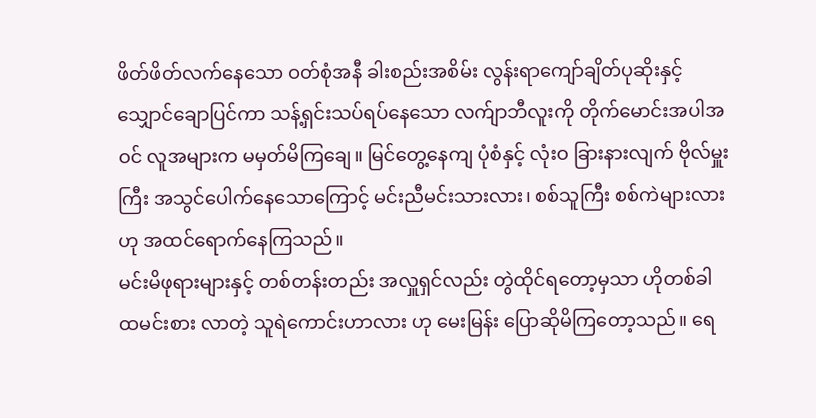ဖိတ်ဖိတ်လက်နေသော ဝတ်စုံအနီ ခါးစည်းအစိမ်း လွန်းရာကျော်ချိတ်ပုဆိုးနှင့် သျှောင်ချောပြင်ကာ သန့်ရှင်းသပ်ရပ်နေသော လက်ျာဘီလူးကို တိုက်မောင်းအပါအဝင် လူအများက မမှတ်မိကြချေ။ မြင်တွေ့နေကျ ပုံစံနှင့် လုံးဝ ခြားနားလျက် ဗိုလ်မှူးကြီး အသွင်ပေါက်နေသောကြောင့် မင်းညီမင်းသားလား၊ စစ်သူကြီး စစ်ကဲများလားဟု အထင်ရောက်နေကြသည်။
မင်းမိဖုရားများနှင့် တစ်တန်းတည်း အလှူရှင်လည်း တွဲထိုင်ရတော့မှသာ ဟိုတစ်ခါ ထမင်းစား လာတဲ့ သူရဲကောင်းဟာလား ဟု မေးမြန်း ပြောဆိုမိကြတော့သည်။ ရေ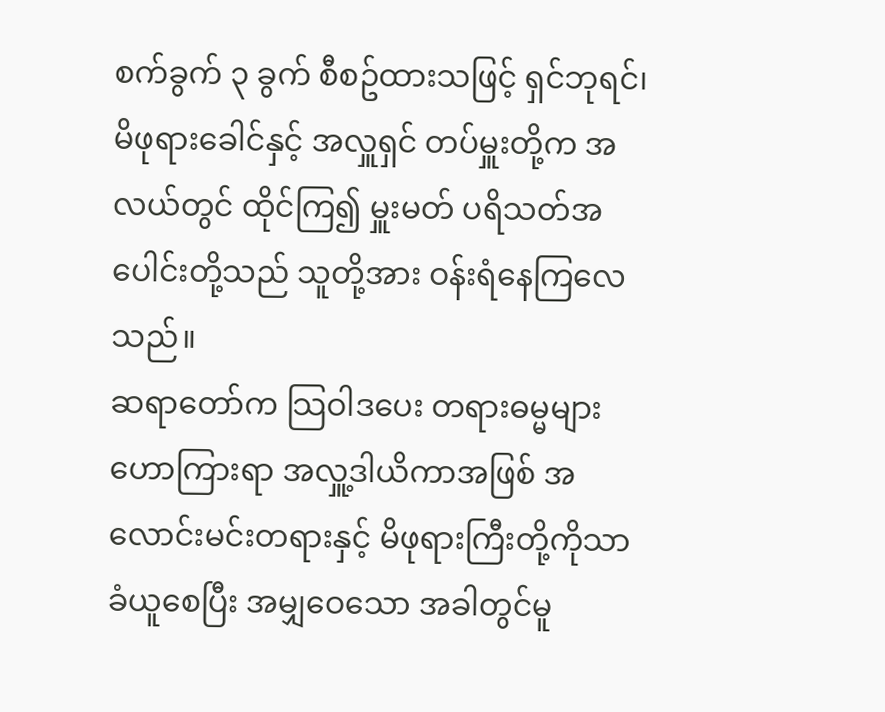စက်ခွက် ၃ ခွက် စီစဥ်ထားသဖြင့် ရှင်ဘုရင်၊ မိဖုရားခေါင်နှင့် အလှူရှင် တပ်မှူးတို့က အလယ်တွင် ထိုင်ကြ၍ မှူးမတ် ပရိသတ်အပေါင်းတို့သည် သူတို့အား ဝန်းရံနေကြလေသည်။
ဆရာတော်က သြဝါဒပေး တရားဓမ္မများ ဟောကြားရာ အလှူ့ဒါယိကာအဖြစ် အလောင်းမင်းတရားနှင့် မိဖုရားကြီးတို့ကိုသာ ခံယူစေပြီး အမျှဝေသော အခါတွင်မူ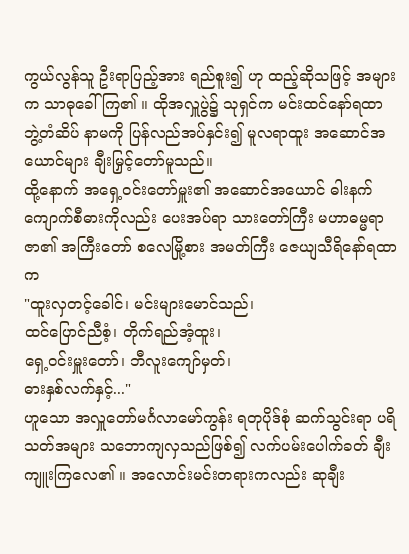ကွယ်လွန်သူ ဦးရာပြည့်အား ရည်စူး၍ ဟု ထည့်ဆိုသဖြင့် အများက သာဓုခေါ်ကြ၏ ။ ထိုအလှူပွဲ၌ သုရှင်က မင်းထင်နော်ရထာ ဘွဲ့တံဆိပ် နာမကို ပြန်လည်အပ်နှင်း၍ မူလရာထူး အဆောင်အယောင်များ ချီးမြှင့်တော်မူသည်။
ထို့နောက် အရှေ့ဝင်းတော်မှူး၏ အဆောင်အယောင် ဓါးနက် ကျောက်စီဓားကိုလည်း ပေးအပ်ရာ သားတော်ကြီး မဟာဓမ္မရာဇာ၏ အကြီးတော် စလေမြို့စား အမတ်ကြီး ဇေယျသီရိနော်ရထာက
"ထူးလှတင့်ခေါင်၊ မင်းများမောင်သည်၊
ထင်ပြောင်ညီစံ့၊ တိုက်ရည်အံ့ထူး၊
ရှေ့ဝင်းမှူးတော်၊ ဘီလူးကျော်မှတ်၊
ဓားနှစ်လက်နှင့်..."
ဟူသော အလှူတော်မင်္ဂလာမော်ကွန်း ရတုပိုဒ်စုံ ဆက်သွင်းရာ ပရိသတ်အများ သဘောကျလှသည်ဖြစ်၍ လက်ပမ်းပေါက်ခတ် ချီးကျူးကြလေ၏ ။ အလောင်းမင်းတရားကလည်း ဆုချီး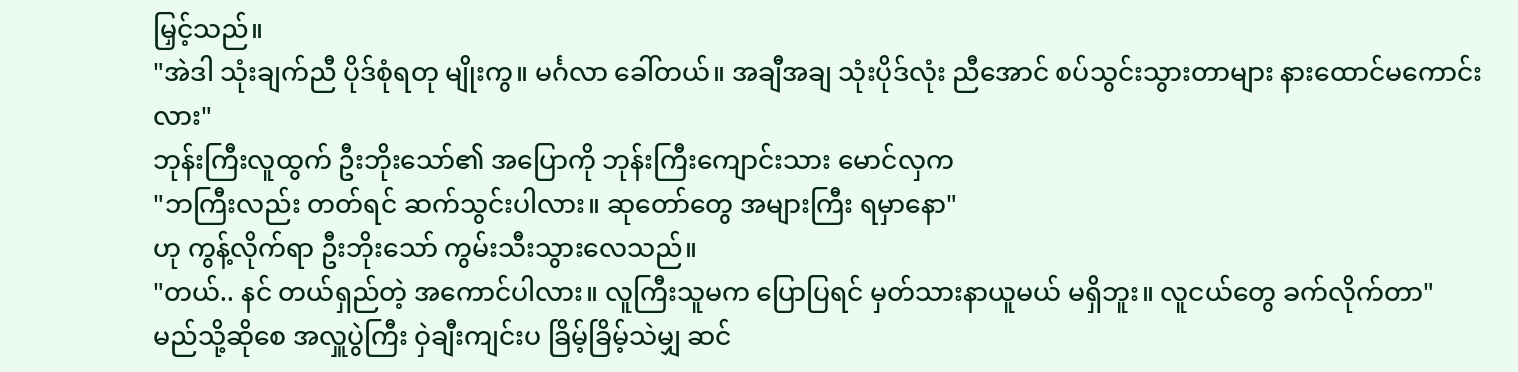မြှင့်သည်။
"အဲဒါ သုံးချက်ညီ ပိုဒ်စုံရတု မျိုးကွ။ မင်္ဂလာ ခေါ်တယ်။ အချီအချ သုံးပိုဒ်လုံး ညီအောင် စပ်သွင်းသွားတာများ နားထောင်မကောင်းလား"
ဘုန်းကြီးလူထွက် ဦးဘိုးသော်၏ အပြောကို ဘုန်းကြီးကျောင်းသား မောင်လှက
"ဘကြီးလည်း တတ်ရင် ဆက်သွင်းပါလား။ ဆုတော်တွေ အများကြီး ရမှာနော"
ဟု ကွန့်လိုက်ရာ ဦးဘိုးသော် ကွမ်းသီးသွားလေသည်။
"တယ်.. နင် တယ်ရှည်တဲ့ အကောင်ပါလား။ လူကြီးသူမက ပြောပြရင် မှတ်သားနာယူမယ် မရှိဘူး။ လူငယ်တွေ ခက်လိုက်တာ"
မည်သို့ဆိုစေ အလှူပွဲကြီး ဝှဲချီးကျင်းပ ခြိမ့်ခြိမ့်သဲမျှ ဆင်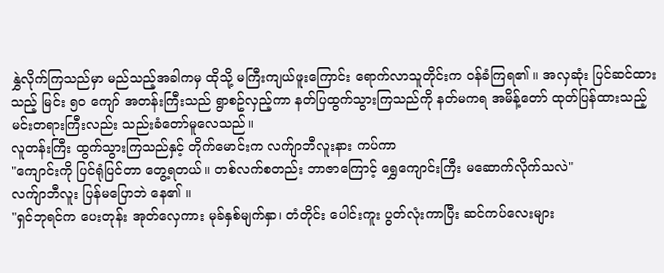နွှဲလိုက်ကြသည်မှာ မည်သည့်အခါကမှ ထိုသို့ မကြီးကျယ်ဖူးကြောင်း ရောက်လာသူတိုင်းက ဝန်ခံကြရ၏ ။ အလှဆုံး ပြင်ဆင်ထားသည့် မြင်း ၅၀ ကျော် အတန်းကြီးသည် ရွာစဥ်လှည့်ကာ နတ်ပြထွက်သွားကြသည်ကို နတ်မကရ အမိန့်တော် ထုတ်ပြန်ထားသည့် မင်းတရားကြီးလည်း သည်းခံတော်မူလေသည်။
လူတန်းကြီး ထွက်သွားကြသည်နှင့် တိုက်မောင်းက လက်ျာဘီလူးနား ကပ်ကာ
"ကျောင်းကို ပြင်ရုံပြင်တာ တွေ့ရတယ်။ တစ်လက်စတည်း ဘာဇာကြောင့် ရွှေကျောင်းကြီး မဆောက်လိုက်သလဲ"
လက်ျာဘီလူး ပြန်မပြောဘဲ နေ၏ ။
"ရှင်ဘုရင်က ပေးတုန်း အုတ်လှေကား မုခ်နှစ်မျက်နှာ၊ တံတိုင်း ပေါင်းကူး ပွတ်လုံးကာပြီး ဆင်ကပ်လေးများ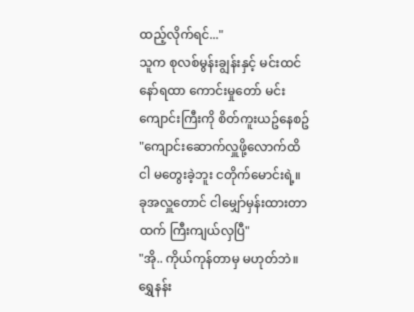ထည့်လိုက်ရင်..."
သူက စုလစ်မွန်းချွန်းနှင့် မင်းထင်နော်ရထာ ကောင်းမှုတော် မင်းကျောင်းကြီးကို စိတ်ကူးယဥ်နေစဥ်
"ကျောင်းဆောက်လှူဖို့လောက်ထိ ငါ မတွေးခဲ့ဘူး ငတိုက်မောင်းရဲ့။ ခုအလှူတောင် ငါမျှော်မှန်းထားတာထက် ကြီးကျယ်လှပြီ"
"အို.. ကိုယ်ကုန်တာမှ မဟုတ်ဘဲ။ ရွှေနန်း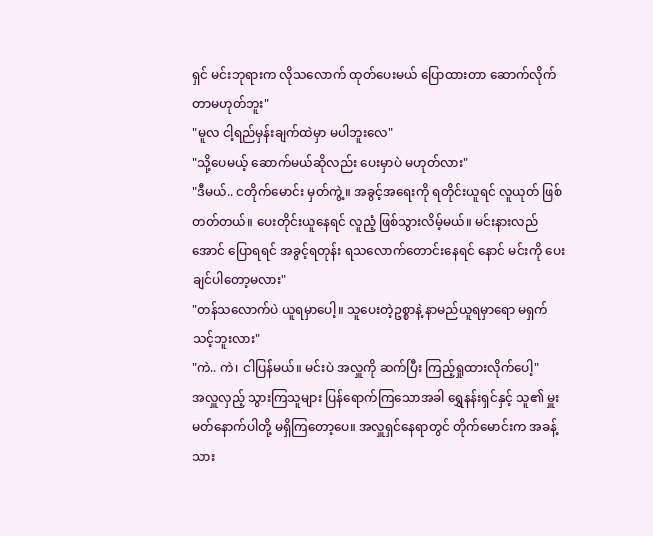ရှင် မင်းဘုရားက လိုသလောက် ထုတ်ပေးမယ် ပြောထားတာ ဆောက်လိုက်တာမဟုတ်ဘူး"
"မူလ ငါ့ရည်မှန်းချက်ထဲမှာ မပါဘူးလေ"
"သို့ပေမယ့် ဆောက်မယ်ဆိုလည်း ပေးမှာပဲ မဟုတ်လား"
"ဒီမယ်.. ငတိုက်မောင်း မှတ်ကွဲ့။ အခွင့်အရေးကို ရတိုင်းယူရင် လူယုတ် ဖြစ်တတ်တယ်။ ပေးတိုင်းယူနေရင် လူညံ့ ဖြစ်သွားလိမ့်မယ်။ မင်းနားလည်အောင် ပြောရရင် အခွင့်ရတုန်း ရသလောက်တောင်းနေရင် နောင် မင်းကို ပေးချင်ပါတော့မလား"
"တန်သလောက်ပဲ ယူရမှာပေါ့။ သူပေးတဲ့ဥစ္စာနဲ့ နာမည်ယူရမှာရော မရှက်သင့်ဘူးလား"
"ကဲ.. ကဲ၊ ငါပြန်မယ်။ မင်းပဲ အလှူကို ဆက်ပြီး ကြည့်ရှုထားလိုက်ပေါ့"
အလှူလှည့် သွားကြသူများ ပြန်ရောက်ကြသောအခါ ရွှေနန်းရှင်နှင့် သူ၏ မှူးမတ်နောက်ပါတို့ မရှိကြတော့ပေ။ အလှူရှင်နေရာတွင် တိုက်မောင်းက အခန့်သား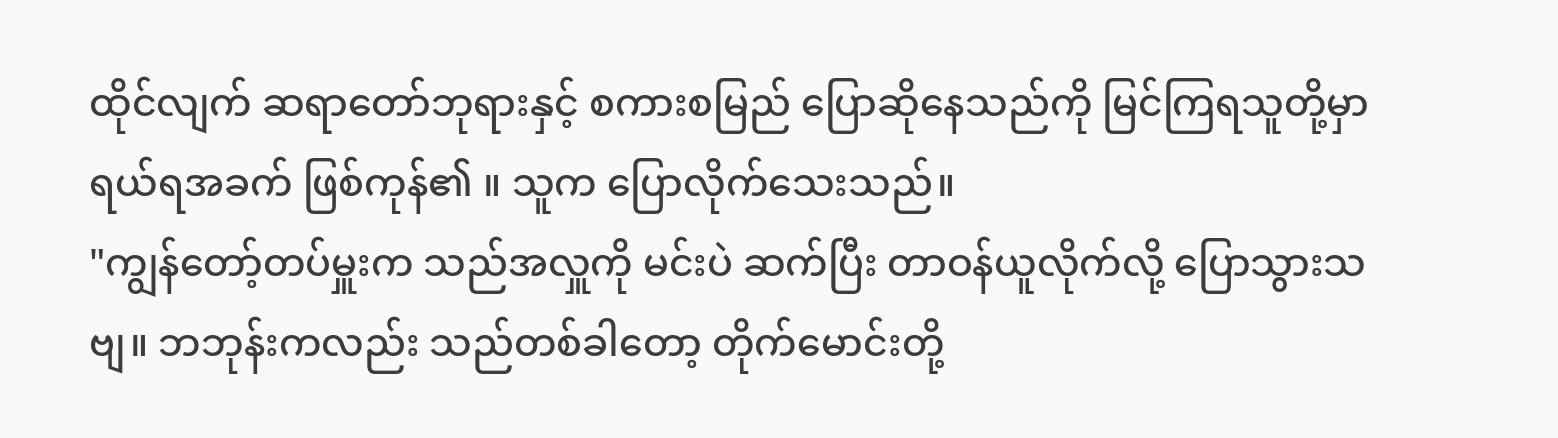ထိုင်လျက် ဆရာတော်ဘုရားနှင့် စကားစမြည် ပြောဆိုနေသည်ကို မြင်ကြရသူတို့မှာ ရယ်ရအခက် ဖြစ်ကုန်၏ ။ သူက ပြောလိုက်သေးသည်။
"ကျွန်တော့်တပ်မှူးက သည်အလှူကို မင်းပဲ ဆက်ပြီး တာဝန်ယူလိုက်လို့ ပြောသွားသဗျ။ ဘဘုန်းကလည်း သည်တစ်ခါတော့ တိုက်မောင်းတို့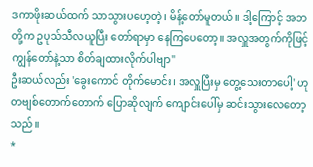ဒကာဖိုးဆယ်ထက် သာသွားပဟေ့တဲ့၊ မိန့်တော်မူတယ်။ ဒါ့ကြောင့် အဘတို့က ဥပုသ်သီလယူပြီး တော်ရာမှာ နေကြပေတော့။ အလှူအတွက်ကိုဖြင့် ကျွန်တော်နဲ့သာ စိတ်ချထားလိုက်ပါဗျာ"
ဦးဆယ်လည်း 'ခွေးကောင် တိုက်မောင်း၊ အလှူပြီးမှ တွေ့သေးတာပေါ့' ဟု တဗျစ်တောက်တောက် ပြောဆိုလျက် ကျောင်းပေါ်မှ ဆင်းသွားလေတော့သည်။
*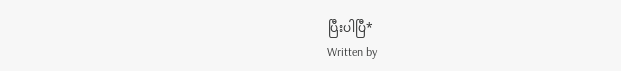ပြီးပါပြီ*
Written by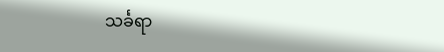သင်္ခရာ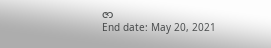ဇာ
End date: May 20, 2021